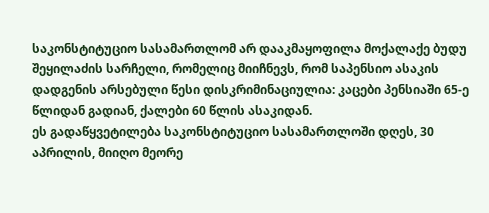საკონსტიტუციო სასამართლომ არ დააკმაყოფილა მოქალაქე ბუდუ შეყილაძის სარჩელი, რომელიც მიიჩნევს, რომ საპენსიო ასაკის დადგენის არსებული წესი დისკრიმინაციულია: კაცები პენსიაში 65-ე წლიდან გადიან, ქალები 60 წლის ასაკიდან.
ეს გადაწყვეტილება საკონსტიტუციო სასამართლოში დღეს, 30 აპრილის, მიიღო მეორე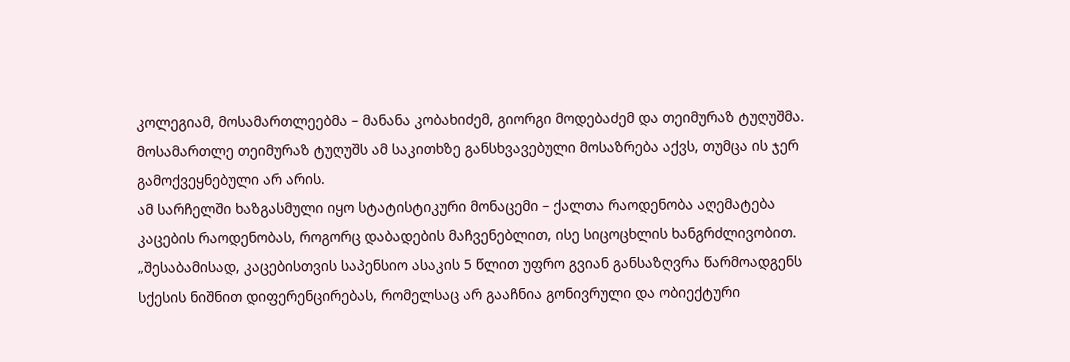კოლეგიამ, მოსამართლეებმა – მანანა კობახიძემ, გიორგი მოდებაძემ და თეიმურაზ ტუღუშმა. მოსამართლე თეიმურაზ ტუღუშს ამ საკითხზე განსხვავებული მოსაზრება აქვს, თუმცა ის ჯერ გამოქვეყნებული არ არის.
ამ სარჩელში ხაზგასმული იყო სტატისტიკური მონაცემი – ქალთა რაოდენობა აღემატება კაცების რაოდენობას, როგორც დაბადების მაჩვენებლით, ისე სიცოცხლის ხანგრძლივობით.
„შესაბამისად, კაცებისთვის საპენსიო ასაკის 5 წლით უფრო გვიან განსაზღვრა წარმოადგენს სქესის ნიშნით დიფერენცირებას, რომელსაც არ გააჩნია გონივრული და ობიექტური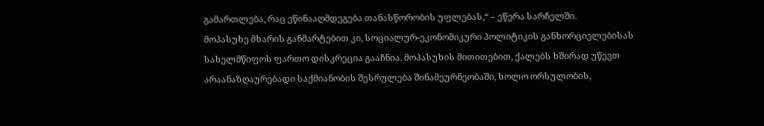გამართლება, რაც ეწინააღმდეგება თანასწორობის უფლებას,“ – ეწერა სარჩელში.
მოპასუხე მხარის განმარტებით კი, სოციალურ-ეკონომიკური პოლიტიკის განხორციელებისას სახელმწიფოს ფართო დისკრეცია გააჩნია. მოპასუხის მითითებით, ქალებს ხშირად უწევთ არაანაზღაურებადი საქმიანობის შესრულება შინამეურნეობაში, ხოლო ორსულობის,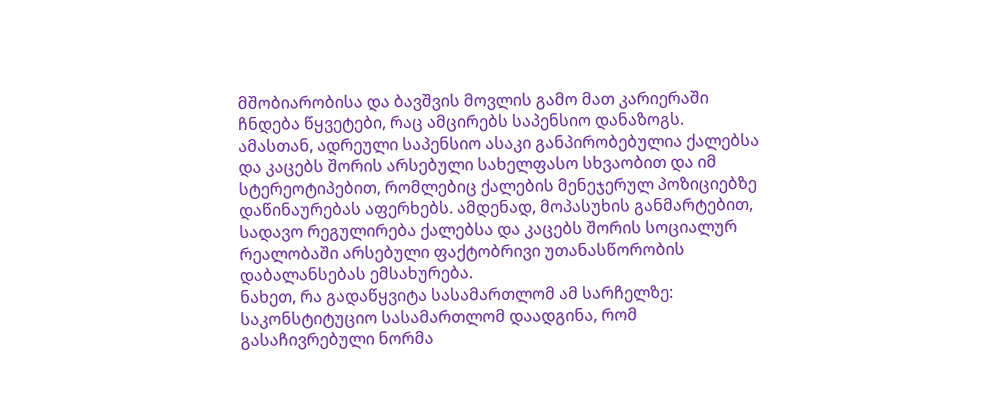მშობიარობისა და ბავშვის მოვლის გამო მათ კარიერაში ჩნდება წყვეტები, რაც ამცირებს საპენსიო დანაზოგს. ამასთან, ადრეული საპენსიო ასაკი განპირობებულია ქალებსა და კაცებს შორის არსებული სახელფასო სხვაობით და იმ სტერეოტიპებით, რომლებიც ქალების მენეჯერულ პოზიციებზე დაწინაურებას აფერხებს. ამდენად, მოპასუხის განმარტებით, სადავო რეგულირება ქალებსა და კაცებს შორის სოციალურ რეალობაში არსებული ფაქტობრივი უთანასწორობის დაბალანსებას ემსახურება.
ნახეთ, რა გადაწყვიტა სასამართლომ ამ სარჩელზე:
საკონსტიტუციო სასამართლომ დაადგინა, რომ გასაჩივრებული ნორმა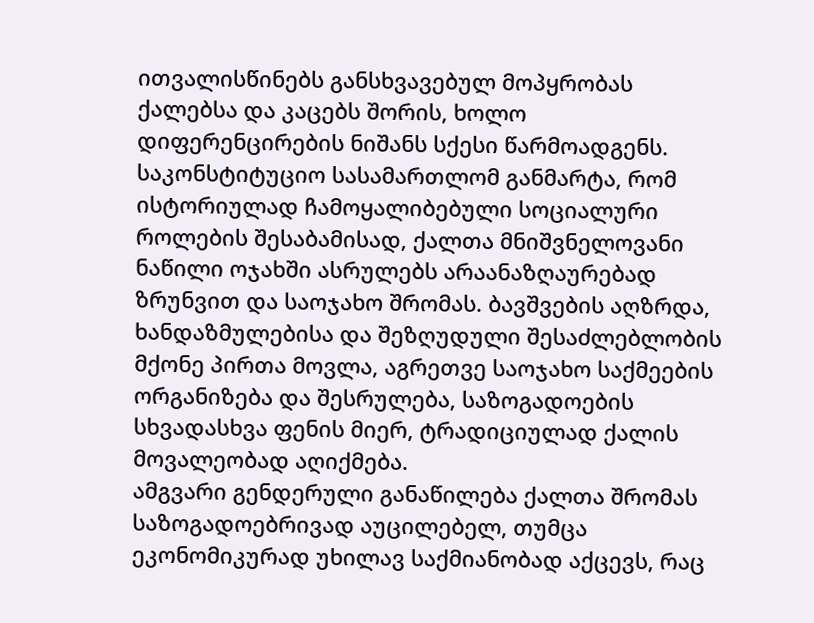ითვალისწინებს განსხვავებულ მოპყრობას ქალებსა და კაცებს შორის, ხოლო დიფერენცირების ნიშანს სქესი წარმოადგენს.
საკონსტიტუციო სასამართლომ განმარტა, რომ ისტორიულად ჩამოყალიბებული სოციალური როლების შესაბამისად, ქალთა მნიშვნელოვანი ნაწილი ოჯახში ასრულებს არაანაზღაურებად ზრუნვით და საოჯახო შრომას. ბავშვების აღზრდა, ხანდაზმულებისა და შეზღუდული შესაძლებლობის მქონე პირთა მოვლა, აგრეთვე საოჯახო საქმეების ორგანიზება და შესრულება, საზოგადოების სხვადასხვა ფენის მიერ, ტრადიციულად ქალის მოვალეობად აღიქმება.
ამგვარი გენდერული განაწილება ქალთა შრომას საზოგადოებრივად აუცილებელ, თუმცა ეკონომიკურად უხილავ საქმიანობად აქცევს, რაც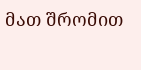მათ შრომით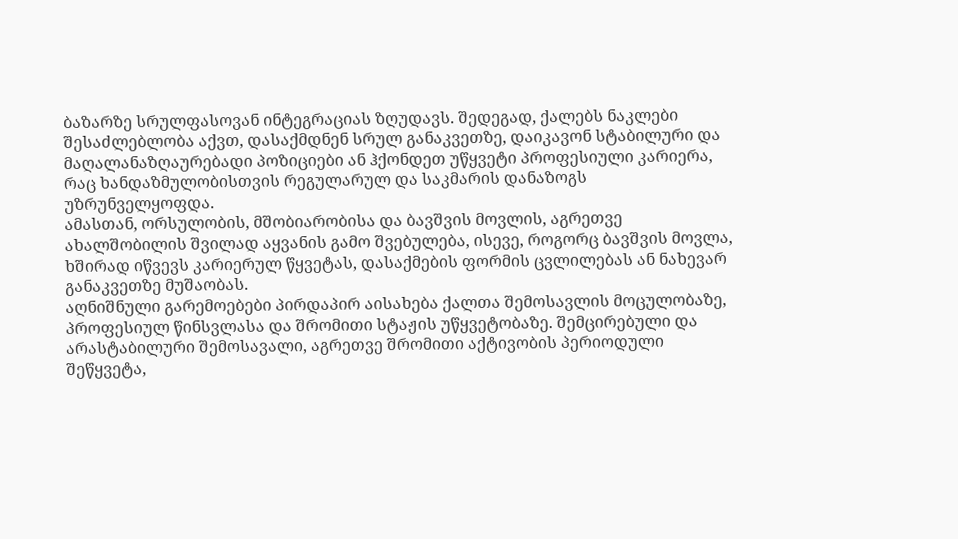ბაზარზე სრულფასოვან ინტეგრაციას ზღუდავს. შედეგად, ქალებს ნაკლები შესაძლებლობა აქვთ, დასაქმდნენ სრულ განაკვეთზე, დაიკავონ სტაბილური და მაღალანაზღაურებადი პოზიციები ან ჰქონდეთ უწყვეტი პროფესიული კარიერა, რაც ხანდაზმულობისთვის რეგულარულ და საკმარის დანაზოგს უზრუნველყოფდა.
ამასთან, ორსულობის, მშობიარობისა და ბავშვის მოვლის, აგრეთვე ახალშობილის შვილად აყვანის გამო შვებულება, ისევე, როგორც ბავშვის მოვლა, ხშირად იწვევს კარიერულ წყვეტას, დასაქმების ფორმის ცვლილებას ან ნახევარ განაკვეთზე მუშაობას.
აღნიშნული გარემოებები პირდაპირ აისახება ქალთა შემოსავლის მოცულობაზე, პროფესიულ წინსვლასა და შრომითი სტაჟის უწყვეტობაზე. შემცირებული და არასტაბილური შემოსავალი, აგრეთვე შრომითი აქტივობის პერიოდული შეწყვეტა,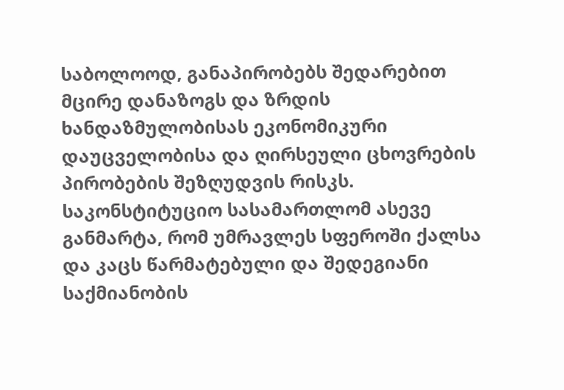საბოლოოდ, განაპირობებს შედარებით მცირე დანაზოგს და ზრდის ხანდაზმულობისას ეკონომიკური დაუცველობისა და ღირსეული ცხოვრების პირობების შეზღუდვის რისკს.
საკონსტიტუციო სასამართლომ ასევე განმარტა, რომ უმრავლეს სფეროში ქალსა და კაცს წარმატებული და შედეგიანი საქმიანობის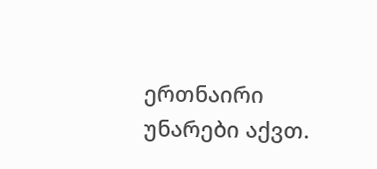ერთნაირი უნარები აქვთ.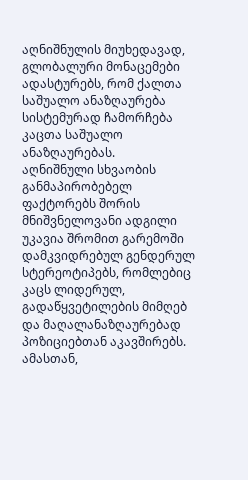აღნიშნულის მიუხედავად, გლობალური მონაცემები ადასტურებს, რომ ქალთა საშუალო ანაზღაურება სისტემურად ჩამორჩება კაცთა საშუალო ანაზღაურებას.
აღნიშნული სხვაობის განმაპირობებელ ფაქტორებს შორის მნიშვნელოვანი ადგილი უკავია შრომით გარემოში დამკვიდრებულ გენდერულ სტერეოტიპებს, რომლებიც კაცს ლიდერულ, გადაწყვეტილების მიმღებ და მაღალანაზღაურებად პოზიციებთან აკავშირებს. ამასთან,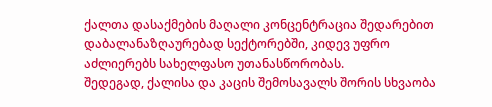ქალთა დასაქმების მაღალი კონცენტრაცია შედარებით დაბალანაზღაურებად სექტორებში, კიდევ უფრო აძლიერებს სახელფასო უთანასწორობას.
შედეგად, ქალისა და კაცის შემოსავალს შორის სხვაობა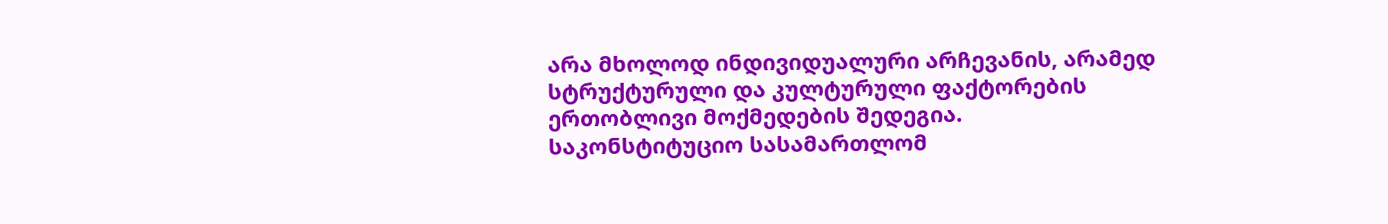არა მხოლოდ ინდივიდუალური არჩევანის, არამედ სტრუქტურული და კულტურული ფაქტორების ერთობლივი მოქმედების შედეგია.
საკონსტიტუციო სასამართლომ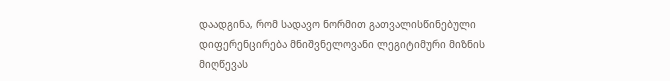დაადგინა, რომ სადავო ნორმით გათვალისწინებული დიფერენცირება მნიშვნელოვანი ლეგიტიმური მიზნის მიღწევას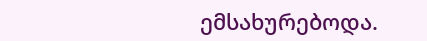ემსახურებოდა.